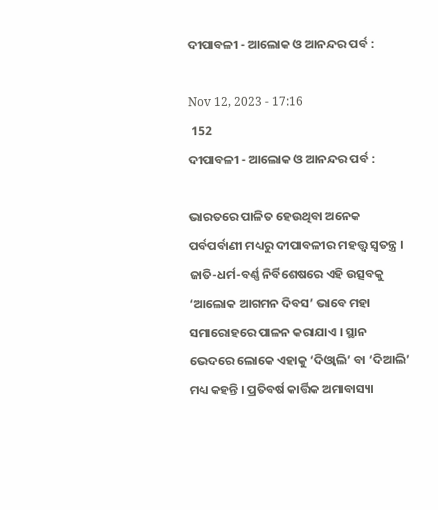ଦୀପାବଳୀ - ଆଲୋକ ଓ ଆନନ୍ଦର ପର୍ବ :

Nov 12, 2023 - 17:16
 152
ଦୀପାବଳୀ - ଆଲୋକ ଓ ଆନନ୍ଦର ପର୍ବ :

ଭାରତରେ ପାଳିତ ହେଉଥିବା ଅନେକ ପର୍ବପର୍ବାଣୀ ମଧ୍ୟରୁ ଦୀପାବଳୀର ମହତ୍ତ୍ୱ ସ୍ୱତନ୍ତ୍ର । ଜାତି-ଧର୍ମ-ବର୍ଣ୍ଣ ନିର୍ବିଶେଷରେ ଏହି ଉତ୍ସବକୁ ‘ଆଲୋକ ଆଗମନ ଦିବସ’ ଭାବେ ମହା ସମାରୋହରେ ପାଳନ କରାଯାଏ । ସ୍ଥାନ ଭେଦରେ ଲୋକେ ଏହାକୁ ‘ଦିଓ୍ୱାଲି’ ବା ‘ଦିଆଲି’ ମଧ୍ୟ କହନ୍ତି । ପ୍ରତିବର୍ଷ କାର୍ତ୍ତିକ ଅମାବାସ୍ୟା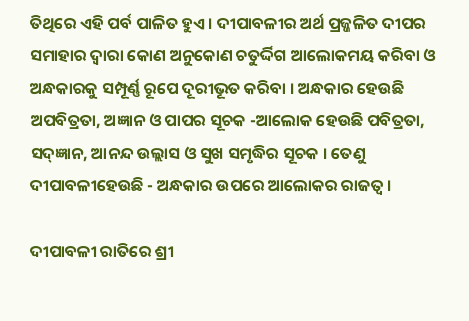ତିଥିରେ ଏହି ପର୍ବ ପାଳିତ ହୁଏ । ଦୀପାବଳୀର ଅର୍ଥ ପ୍ରଜ୍ଜଳିତ ଦୀପର ସମାହାର ଦ୍ୱାରା କୋଣ ଅନୁକୋଣ ଚତୁର୍ଦ୍ଦିଗ ଆଲୋକମୟ କରିବା ଓ ଅନ୍ଧକାରକୁ ସମ୍ପୂର୍ଣ୍ଣ ରୂପେ ଦୂରୀଭୂତ କରିବା । ଅନ୍ଧକାର ହେଉଛି ଅପବିତ୍ରତା, ଅଜ୍ଞାନ ଓ ପାପର ସୂଚକ -ଆଲୋକ ହେଉଛି ପବିତ୍ରତା, ସଦ୍ଜ୍ଞାନ, ଆନନ୍ଦ ଉଲ୍ଲାସ ଓ ସୁଖ ସମୃଦ୍ଧିର ସୂଚକ । ତେଣୁ ଦୀପାବଳୀହେଉଛି - ଅନ୍ଧକାର ଉପରେ ଆଲୋକର ରାଜତ୍ୱ ।

ଦୀପାବଳୀ ରାତିରେ ଶ୍ରୀ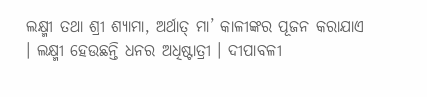ଲକ୍ଷ୍ମୀ ତଥା ଶ୍ରୀ ଶ୍ୟାମା, ଅର୍ଥାତ୍ ମା’ କାଳୀଙ୍କର ପୂଜନ କରାଯାଏ । ଲକ୍ଷ୍ମୀ ହେଉଛନ୍ତି ଧନର ଅଧିଷ୍ଟାତ୍ରୀ । ଦୀପାବଳୀ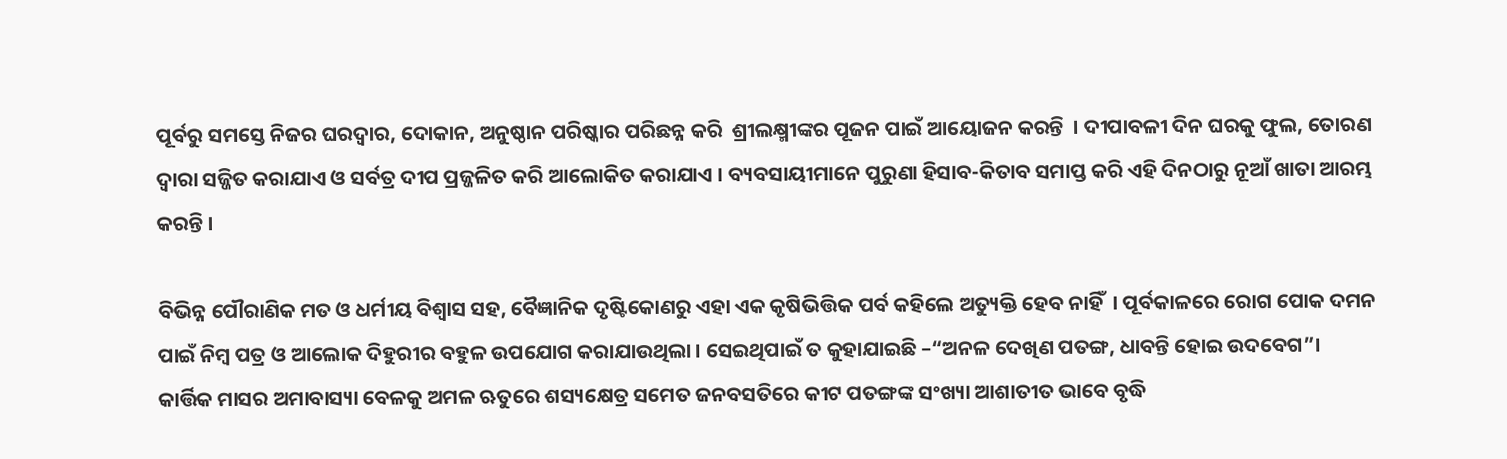ପୂର୍ବରୁ ସମସ୍ତେ ନିଜର ଘରଦ୍ୱାର, ଦୋକାନ, ଅନୁଷ୍ଠାନ ପରିଷ୍କାର ପରିଛନ୍ନ କରି  ଶ୍ରୀଲକ୍ଷ୍ମୀଙ୍କର ପୂଜନ ପାଇଁ ଆୟୋଜନ କରନ୍ତି  । ଦୀପାବଳୀ ଦିନ ଘରକୁ ଫୁଲ, ତୋରଣ ଦ୍ୱାରା ସଜ୍ଜିତ କରାଯାଏ ଓ ସର୍ବତ୍ର ଦୀପ ପ୍ରଜ୍ଜଳିତ କରି ଆଲୋକିତ କରାଯାଏ । ବ୍ୟବସାୟୀମାନେ ପୁରୁଣା ହିସାବ-କିତାବ ସମାପ୍ତ କରି ଏହି ଦିନଠାରୁ ନୂଆଁ ଖାତା ଆରମ୍ଭ କରନ୍ତି ।

ବିଭିନ୍ନ ପୌରାଣିକ ମତ ଓ ଧର୍ମୀୟ ବିଶ୍ୱାସ ସହ, ବୈଜ୍ଞାନିକ ଦୃଷ୍ଟିକୋଣରୁ ଏହା ଏକ କୃଷିଭିତ୍ତିକ ପର୍ବ କହିଲେ ଅତ୍ୟୁକ୍ତି ହେବ ନାହିଁ  । ପୂର୍ବକାଳରେ ରୋଗ ପୋକ ଦମନ ପାଇଁ ନିମ୍ବ ପତ୍ର ଓ ଆଲୋକ ଦିହୁରୀର ବହୁଳ ଉପଯୋଗ କରାଯାଉଥିଲା । ସେଇଥିପାଇଁ ତ କୁହାଯାଇଛି –“ଅନଳ ଦେଖିଣ ପତଙ୍ଗ, ଧାବନ୍ତି ହୋଇ ଉଦବେଗ”। କାର୍ତ୍ତିକ ମାସର ଅମାବାସ୍ୟା ବେଳକୁ ଅମଳ ଋତୁରେ ଶସ୍ୟକ୍ଷେତ୍ର ସମେତ ଜନବସତିରେ କୀଟ ପତଙ୍ଗଙ୍କ ସଂଖ୍ୟା ଆଶାତୀତ ଭାବେ ବୃଦ୍ଧି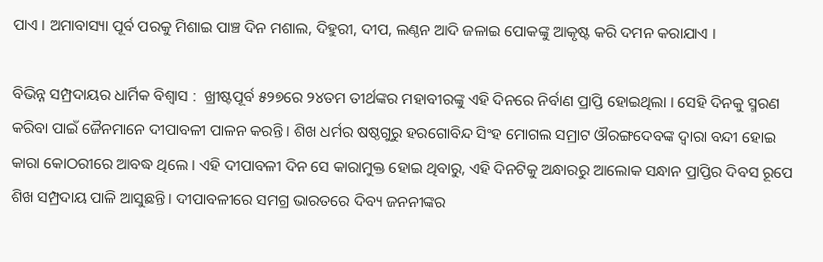ପାଏ । ଅମାବାସ୍ୟା ପୂର୍ବ ପରକୁ ମିଶାଇ ପାଞ୍ଚ ଦିନ ମଶାଲ, ଦିହୁରୀ, ଦୀପ, ଲଣ୍ଠନ ଆଦି ଜଳାଇ ପୋକଙ୍କୁ ଆକୃଷ୍ଟ କରି ଦମନ କରାଯାଏ ।

ବିଭିନ୍ନ ସମ୍ପ୍ରଦାୟର ଧାର୍ମିକ ବିଶ୍ୱାସ :  ଖ୍ରୀଷ୍ଟପୂର୍ବ ୫୨୭ରେ ୨୪ତମ ତୀର୍ଥଙ୍କର ମହାବୀରଙ୍କୁ ଏହି ଦିନରେ ନିର୍ବାଣ ପ୍ରାପ୍ତି ହୋଇଥିଲା । ସେହି ଦିନକୁ ସ୍ମରଣ କରିବା ପାଇଁ ଜୈନମାନେ ଦୀପାବଳୀ ପାଳନ କରନ୍ତି । ଶିଖ‌ ଧର୍ମର ଷଷ୍ଠଗୁରୁ ହରଗୋବିନ୍ଦ ସିଂହ ମୋଗଲ ସମ୍ରାଟ ଔରଙ୍ଗଦେବଙ୍କ ଦ୍ୱାରା ବନ୍ଦୀ ହୋଇ କାରା କୋଠରୀରେ ଆବଦ୍ଧ ଥିଲେ । ଏହି ଦୀପାବଳୀ ଦିନ ସେ କାରାମୁକ୍ତ ହୋଇ ଥିବାରୁ, ଏହି ଦିନଟିକୁ ଅନ୍ଧାରରୁ ଆଲୋକ ସନ୍ଧାନ ପ୍ରାପ୍ତିର ଦିବସ ରୂପେ ଶିଖ ସମ୍ପ୍ରଦାୟ ପାଳି ଆସୁଛନ୍ତି । ଦୀପାବଳୀରେ ସମଗ୍ର ଭାରତରେ ଦିବ୍ୟ ଜନନୀଙ୍କର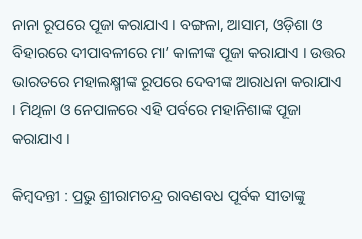ନାନା ରୂପରେ ପୂଜା କରାଯାଏ । ବଙ୍ଗଳା, ଆସାମ, ଓଡ଼ିଶା ଓ ବିହାରରେ ଦୀପାବଳୀରେ ମା’ କାଳୀଙ୍କ ପୂଜା କରାଯାଏ । ଉତ୍ତର ଭାରତରେ ମହାଲକ୍ଷ୍ମୀଙ୍କ ରୂପରେ ଦେବୀଙ୍କ ଆରାଧନା କରାଯାଏ । ମିଥିଳା ଓ ନେପାଳରେ ଏହି ପର୍ବରେ ମହାନିଶାଙ୍କ ପୂଜା କରାଯାଏ ।

କିମ୍ବଦନ୍ତୀ : ପ୍ରଭୁ ଶ୍ରୀରାମଚନ୍ଦ୍ର ରାବଣବଧ ପୂର୍ବକ ସୀତାଙ୍କୁ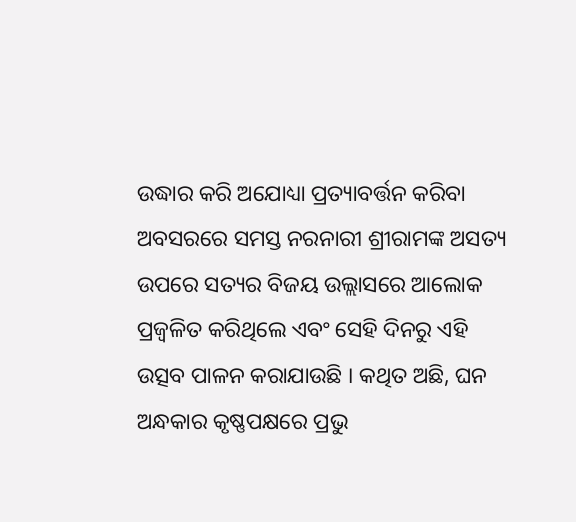ଉଦ୍ଧାର କରି ଅଯୋଧ୍ୟା ପ୍ରତ୍ୟାବର୍ତ୍ତନ କରିବା ଅବସରରେ ସମସ୍ତ ନରନାରୀ ଶ୍ରୀରାମଙ୍କ ଅସତ୍ୟ ଉପରେ ସତ୍ୟର ବିଜୟ ଉଲ୍ଲାସରେ ଆଲୋକ ପ୍ରଜ୍ୱଳିତ କରିଥିଲେ ଏବଂ ସେହି ଦିନରୁ ଏହି ଉତ୍ସବ ପାଳନ କରାଯାଉଛି । କଥିତ ଅଛି, ଘନ ଅନ୍ଧକାର କୃଷ୍ଣପକ୍ଷରେ ପ୍ରଭୁ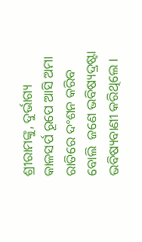ଶ୍ରୀରାମଙ୍କୁ, ଦୁର୍ଭାଗ୍ୟ କାଳସର୍ପ ରୂପେ ଆସି ଅମା ରାତିରେ ଦଂଶନ କରିବ ବୋଲି  ଜଣେ ଭବିଷ୍ୟଦ୍ରଷ୍ଟା ଭବିଷ୍ୟବାଣୀ କରିଥିଲେ ।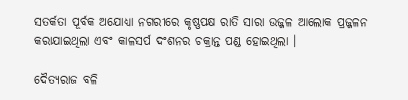ସତର୍କତା ପୂର୍ବକ ଅଯୋଧ୍ୟା ନଗରୀରେ କୃଷ୍ଣପକ୍ଷ ରାତି ସାରା ଉଜ୍ଜଳ ଆଲୋକ ପ୍ରଜ୍ଜଳନ କରାଯାଇଥିଲା ଏବଂ କାଳସର୍ପ ଦଂଶନର ଚକ୍ରାନ୍ତ ପଣ୍ଡ ହୋଇଥିଲା ।

ଦୈତ୍ୟରାଜ ବଳି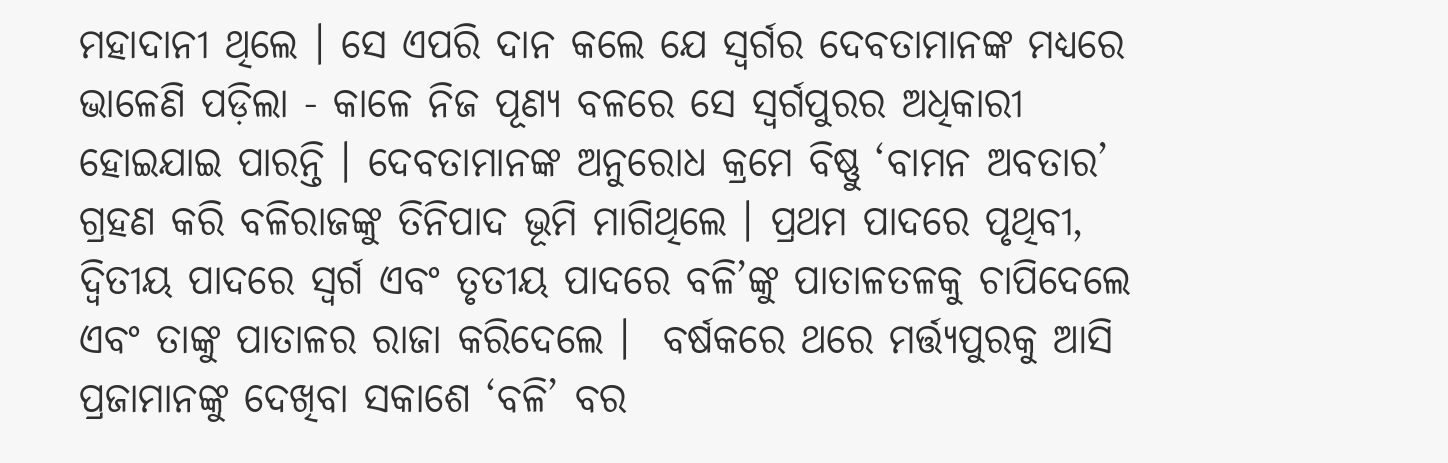ମହାଦାନୀ ଥିଲେ । ସେ ଏପରି ଦାନ କଲେ ଯେ ସ୍ୱର୍ଗର ଦେବତାମାନଙ୍କ ମଧ୍ୟରେ ଭାଳେଣି ପଡ଼ିଲା - କାଳେ ନିଜ ପୂଣ୍ୟ ବଳରେ ସେ ସ୍ୱର୍ଗପୁରର ଅଧିକାରୀ ହୋଇଯାଇ ପାରନ୍ତି । ଦେବତାମାନଙ୍କ ଅନୁରୋଧ କ୍ରମେ ବିଷ୍ଣୁ ‘ବାମନ ଅବତାର’ ଗ୍ରହଣ କରି ବଳିରାଜଙ୍କୁ ତିନିପାଦ ଭୂମି ମାଗିଥିଲେ । ପ୍ରଥମ ପାଦରେ ପୃଥିବୀ, ଦ୍ଵିତୀୟ ପାଦରେ ସ୍ୱର୍ଗ ଏବଂ ତୃତୀୟ ପାଦରେ ବଳି’ଙ୍କୁ ପାତାଳତଳକୁ ଚାପିଦେଲେ ଏବଂ ତାଙ୍କୁ ପାତାଳର ରାଜା କରିଦେଲେ ।  ବର୍ଷକରେ ଥରେ ମର୍ତ୍ତ୍ୟପୁରକୁ ଆସି ପ୍ରଜାମାନଙ୍କୁ ଦେଖିବା ସକାଶେ ‘ବଳି’ ବର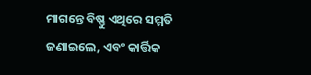ମାଗନ୍ତେ ବିଷ୍ଣୁ ଏଥିରେ ସମ୍ମତି ଜଣାଇଲେ, ଏବଂ କାର୍ତ୍ତିକ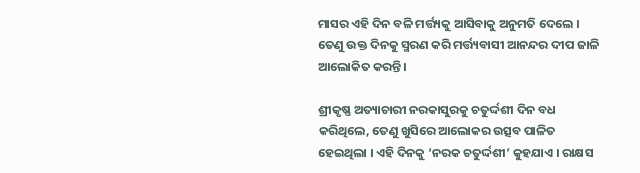ମାସର ଏହି ଦିନ ବଳି ମର୍ତ୍ତ୍ୟକୁ ଆସିବାକୁ ଅନୁମତି ଦେଲେ । ତେଣୁ ଉକ୍ତ ଦିନକୁ ସ୍ମରଣ କରି ମର୍ତ୍ତ୍ୟବାସୀ ଆନନ୍ଦର ଦୀପ ଜାଳି ଆଲୋକିତ କରନ୍ତି ।

ଶ୍ରୀକୃଷ୍ଣ ଅତ୍ୟାଚାରୀ ନରକାସୁରକୁ ଚତୁର୍ଦ୍ଦଶୀ ଦିନ ବଧ କରିଥିଲେ, ତେଣୁ ଖୁସିରେ ଆଲୋକର ଉତ୍ସବ ପାଳିତ ହେଇଥିଲା । ଏହି ଦିନକୁ ‘ନରକ ଚତୁର୍ଦ୍ଦଶୀ’ କୁହଯାଏ । ରାକ୍ଷସ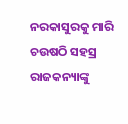ନରକାସୁରକୁ ମାରି ଚଉଷଠି ସହସ୍ର ରାଜକନ୍ୟାଙ୍କୁ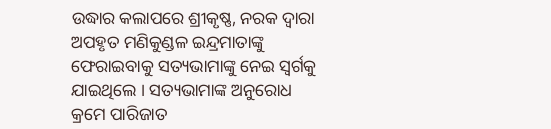ଉଦ୍ଧାର କଲାପରେ ଶ୍ରୀକୃଷ୍ଣ, ନରକ ଦ୍ୱାରା ଅପହୃତ ମଣିକୁଣ୍ଡଳ ଇନ୍ଦ୍ରମାତାଙ୍କୁ ଫେରାଇବାକୁ ସତ୍ୟଭାମାଙ୍କୁ ନେଇ ସ୍ୱର୍ଗକୁ ଯାଇଥିଲେ । ସତ୍ୟଭାମାଙ୍କ ଅନୁରୋଧ କ୍ରମେ ପାରିଜାତ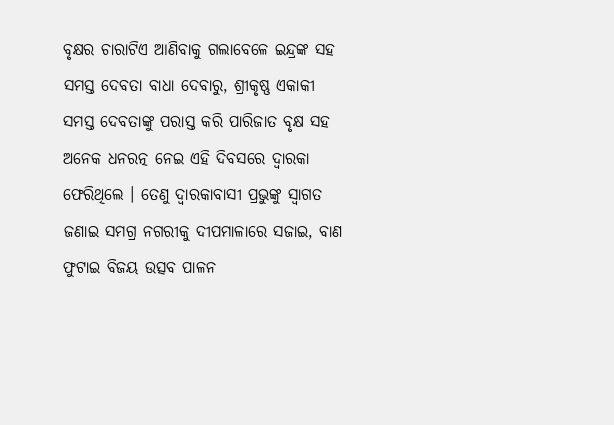ବୃକ୍ଷର ଚାରାଟିଏ ଆଣିବାକୁ ଗଲାବେଳେ ଇନ୍ଦ୍ରଙ୍କ ସହ ସମସ୍ତ ଦେବତା ବାଧା ଦେବାରୁ, ଶ୍ରୀକୃଷ୍ଣ ଏକାକୀ ସମସ୍ତ ଦେବତାଙ୍କୁ ପରାସ୍ତ କରି ପାରିଜାତ ବୃକ୍ଷ ସହ ଅନେକ ଧନରତ୍ନ ନେଇ ଏହି ଦିବସରେ ଦ୍ୱାରକା ଫେରିଥିଲେ । ତେଣୁ ଦ୍ୱାରକାବାସୀ ପ୍ରଭୁଙ୍କୁ ସ୍ୱାଗତ ଜଣାଇ ସମଗ୍ର ନଗରୀକୁ ଦୀପମାଳାରେ ସଜାଇ, ବାଣ ଫୁଟାଇ ବିଜୟ ଉତ୍ସବ ପାଳନ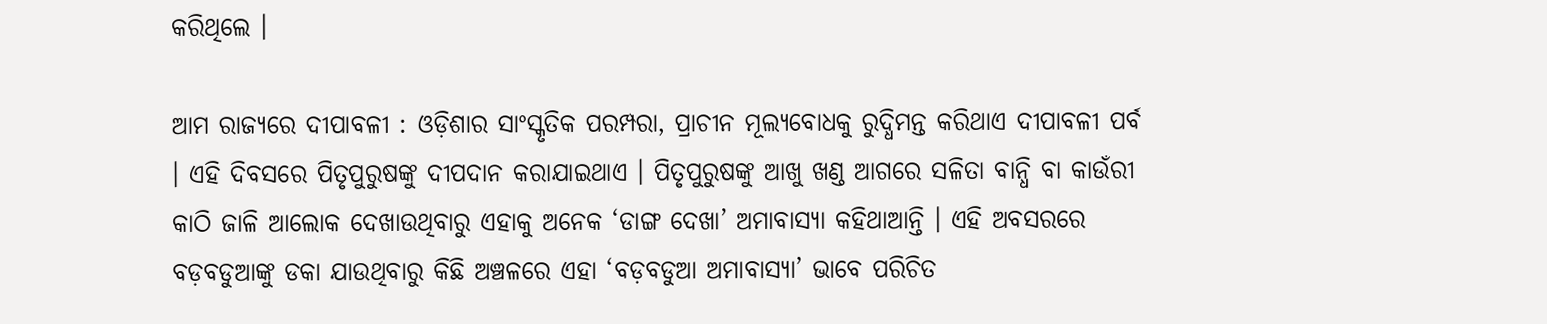କରିଥିଲେ ।

ଆମ ରାଜ୍ୟରେ ଦୀପାବଳୀ : ଓଡ଼ିଶାର ସାଂସ୍କୃତିକ ପରମ୍ପରା, ପ୍ରାଚୀନ ମୂଲ୍ୟବୋଧକୁ ରୁଦ୍ଧିମନ୍ତ କରିଥାଏ ଦୀପାବଳୀ ପର୍ବ । ଏହି ଦିବସରେ ପିତୃପୁରୁଷଙ୍କୁ ଦୀପଦାନ କରାଯାଇଥାଏ । ପିତୃପୁରୁଷଙ୍କୁ ଆଖୁ ଖଣ୍ଡ ଆଗରେ ସଳିତା ବାନ୍ଧି ବା କାଉଁରୀ କାଠି ଜାଳି ଆଲୋକ ଦେଖାଉଥିବାରୁ ଏହାକୁ ଅନେକ ‘ଡାଙ୍ଗ ଦେଖା’ ଅମାବାସ୍ୟା କହିଥାଆନ୍ତି । ଏହି ଅବସରରେ ବଡ଼ବଡୁଆଙ୍କୁ ଡକା ଯାଉଥିବାରୁ କିଛି ଅଞ୍ଚଳରେ ଏହା ‘ବଡ଼ବଡୁଆ ଅମାବାସ୍ୟା’ ଭାବେ ପରିଚିତ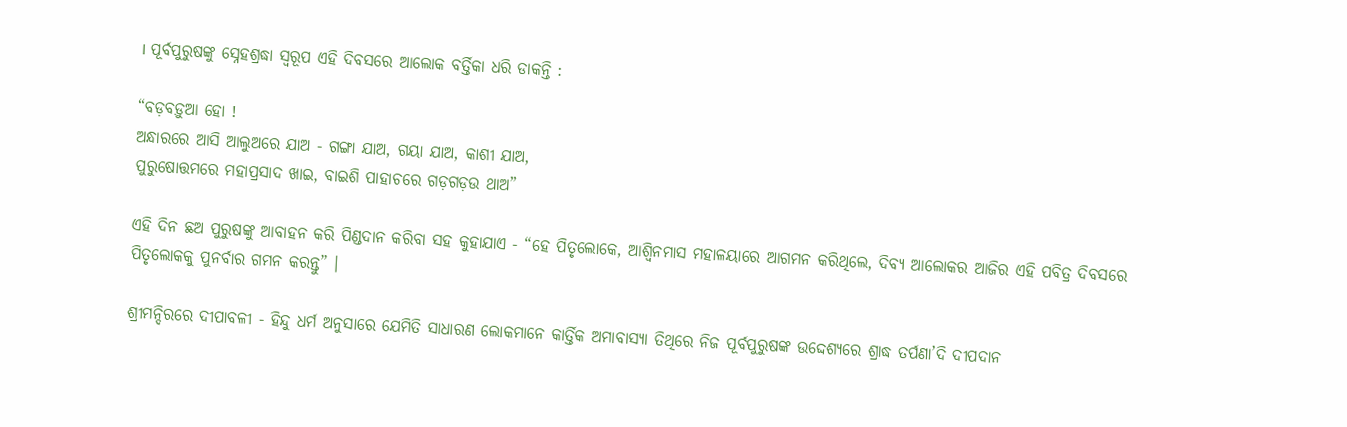। ପୂର୍ବପୁରୁଷଙ୍କୁ ସ୍ନେହଶ୍ରଦ୍ଧା ସ୍ୱରୂପ ଏହି ଦିବସରେ ଆଲୋକ ବର୍ତ୍ତିକା ଧରି ଡାକନ୍ତି :

“ବଡ଼ବଡ଼ୁଆ ହୋ !
ଅନ୍ଧାରରେ ଆସି ଆଲୁଅରେ ଯାଅ - ଗଙ୍ଗା ଯାଅ, ଗୟା ଯାଅ, କାଶୀ ଯାଅ,
ପୁରୁଷୋତ୍ତମରେ ମହାପ୍ରସାଦ ଖାଇ, ବାଇଶି ପାହାଚରେ ଗଡ଼ଗଡ଼ଉ ଥାଅ”

ଏହି ଦିନ ଛଅ ପୁରୁଷଙ୍କୁ ଆବାହନ କରି ପିଣ୍ଡଦାନ କରିବା ସହ କୁହାଯାଏ - “ହେ ପିତୃଲୋକେ, ଆଶ୍ୱିନମାସ ମହାଳୟାରେ ଆଗମନ କରିଥିଲେ, ଦିବ୍ୟ ଆଲୋକର ଆଜିର ଏହି ପବିତ୍ର ଦିବସରେ ପିତୃଲୋକକୁ ପୁନର୍ବାର ଗମନ କରନ୍ତୁ” ।

ଶ୍ରୀମନ୍ଦିରରେ ଦୀପାବଳୀ - ହିନ୍ଦୁ ଧର୍ମ ଅନୁସାରେ ଯେମିତି ସାଧାରଣ ଲୋକମାନେ କାର୍ତ୍ତିକ ଅମାବାସ୍ୟା ତିଥିରେ ନିଜ ପୂର୍ବପୁରୁଷଙ୍କ ଉଦ୍ଦେଶ୍ୟରେ ଶ୍ରାଦ୍ଧ ତର୍ପଣା’ଦି ଦୀପଦାନ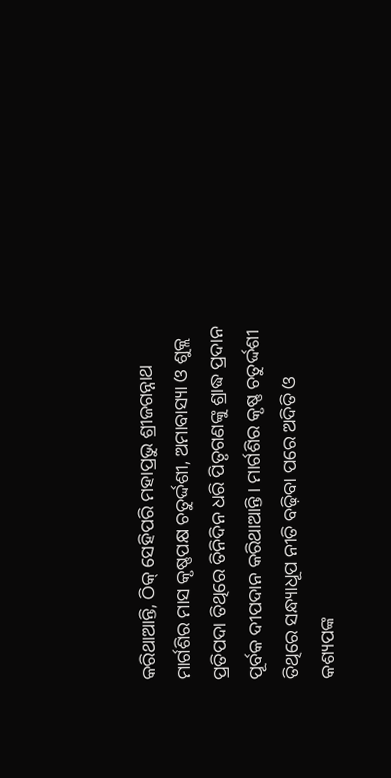କରିଥାଆନ୍ତି, ଠିକ୍ ସେହିପରି ମହାପ୍ରଭୁ ଶ୍ରୀଜଗନ୍ନାଥ ମାର୍ଗଶିର ମାସ କୃଷ୍ଣପକ୍ଷ ଚତୁର୍ଦ୍ଦଶୀ, ଅମାବାସ୍ୟା ଓ ଶୁକ୍ଲ ପ୍ରତିପଦା ତିଥିରେ ତିନିଦିନ ଧରି ପିତୃଗଣଙ୍କୁ ଶ୍ରାଦ୍ଧ ପ୍ରଦାନ ପୂର୍ବକ ଦୀପଦାନ କରିଥାଆନ୍ତି । ମାର୍ଗଶିର କୃଷ୍ଣ ଚତୁର୍ଦ୍ଦଶୀ ତିଥିରେ ସନ୍ଧ୍ୟାଧୂପ ନୀତି ବଢ଼ିବା ପରେ ଅଦିତି ଓ କଶ୍ୟପଙ୍କ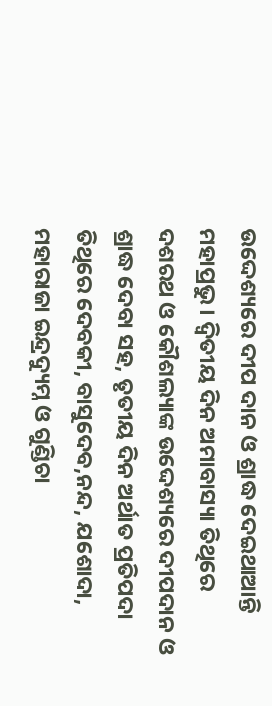ଉଦ୍ଦେଶ୍ୟରେ ଦୀପ ଦାନ ଓ ଶ୍ରାଦ୍ଧ ଦେଇଥାଆନ୍ତି ମହାପ୍ରଭୁ । ଦ୍ଵିତୀୟ ଦିନ ଅମାବାସ୍ୟା ତିଥିରେ ଦଶରଥ ଓ କୌଶଲ୍ୟାଙ୍କ ଉଦ୍ଦେଶ୍ୟରେ ଦୀପଦାନ ଓ ଶ୍ରାଦ୍ଧ ଦେବା ସହ, ତୃତୀୟ ଦିନ ଅର୍ଥାତ ପ୍ରତିପଦା ତିଥିରେ ଦେବକୀ, ବାସୁଦେବ,ନନ୍ଦ, ଯଶୋଦା, ମହାରାଜା ଇନ୍ଦ୍ରଦ୍ୟୁମ୍ନ ଓ ଗୁଣ୍ଡିଚା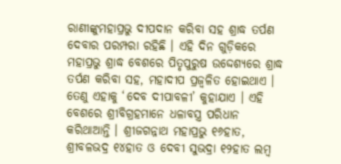ରାଣୀଙ୍କୁମହାପ୍ରଭୁ ଦୀପଦାନ କରିବା ସହ ଶ୍ରାଦ୍ଧ ତର୍ପଣ ଦେବାର ପରମ୍ପରା ରହିଛି । ଏହି ଦିନ ଗୁଡ଼ିକରେ ମହାପ୍ରଭୁ ଶ୍ରାଦ୍ଧ ବେଶରେ ପିତୃପୁରୁଷ ଉଦ୍ଦେଶ୍ୟରେ ଶ୍ରାଦ୍ଧ ତର୍ପଣ କରିବା ସହ, ମହାଦୀପ ପ୍ରଜ୍ୱଳିତ ହୋଇଥାଏ । ତେଣୁ ଏହାକୁ ‘ଦେବ ଦୀପାବଳୀ’ କୁହାଯାଏ । ଏହି ବେଶରେ ଶ୍ରୀବିଗ୍ରହମାନେ ଧଳାବସ୍ତ୍ର ପରିଧାନ କରିଥାଆନ୍ତି । ଶ୍ରୀଜଗନ୍ନାଥ ମହାପ୍ରଭୁ ୧୬ହାତ, ଶ୍ରୀବଳଭଦ୍ର ୧୪ହାତ ଓ ଦେବୀ ସୁଭଦ୍ରା ୧୨ହାତ ଲମ୍ବ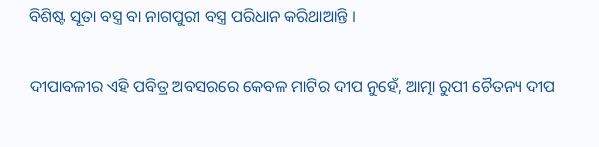ବିଶିଷ୍ଟ ସୂତା ବସ୍ତ୍ର ବା ନାଗପୁରୀ ବସ୍ତ୍ର ପରିଧାନ କରିଥାଆନ୍ତି ।

ଦୀପାବଳୀର ଏହି ପବିତ୍ର ଅବସରରେ କେବଳ ମାଟିର ଦୀପ ନୁହେଁ, ଆତ୍ମା ରୁପୀ ଚୈତନ୍ୟ ଦୀପ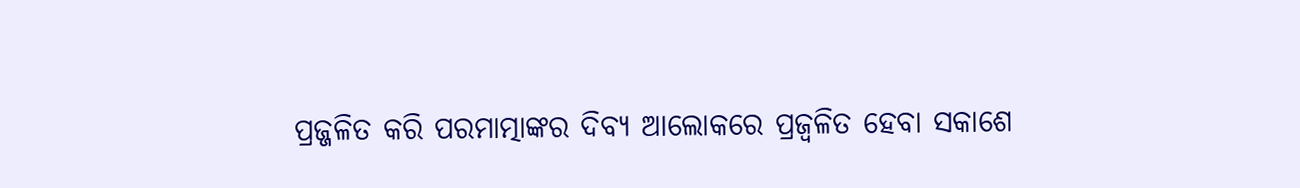ପ୍ରଜ୍ଜଳିତ କରି ପରମାତ୍ମାଙ୍କର ଦିବ୍ୟ ଆଲୋକରେ ପ୍ରଜ୍ୱଳିତ ହେବା ସକାଶେ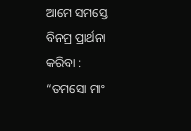ଆମେ ସମସ୍ତେ ବିନମ୍ର ପ୍ରାର୍ଥନା କରିବା : “ତମସୋ ମାଂ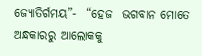ଜ୍ୟୋତିର୍ଗମୟ”-  “ହେଜ  ଭଗବାନ ମୋତେ ଅନ୍ଧକାରରୁ ଆଲୋକକୁ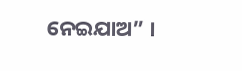ନେଇଯାଅ” ।